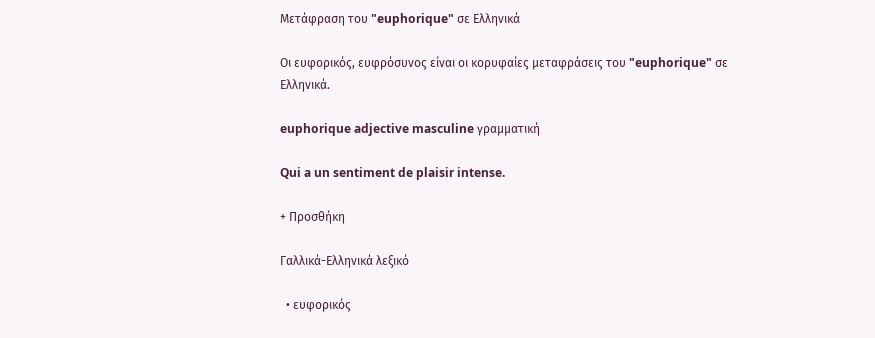Μετάφραση του "euphorique" σε Ελληνικά

Οι ευφορικός, ευφρόσυνος είναι οι κορυφαίες μεταφράσεις του "euphorique" σε Ελληνικά.

euphorique adjective masculine γραμματική

Qui a un sentiment de plaisir intense.

+ Προσθήκη

Γαλλικά-Ελληνικά λεξικό

  • ευφορικός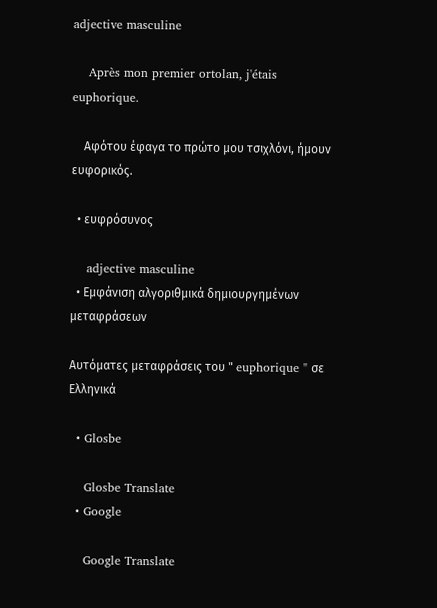adjective masculine

    Après mon premier ortolan, j'étais euphorique.

    Αφότου έφαγα το πρώτο μου τσιχλόνι, ήμουν ευφορικός.

  • ευφρόσυνος

    adjective masculine
  • Εμφάνιση αλγοριθμικά δημιουργημένων μεταφράσεων

Αυτόματες μεταφράσεις του " euphorique " σε Ελληνικά

  • Glosbe

    Glosbe Translate
  • Google

    Google Translate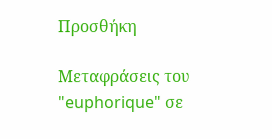Προσθήκη

Μεταφράσεις του "euphorique" σε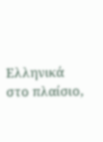Ελληνικά στο πλαίσιο,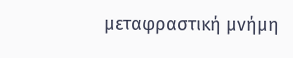μεταφραστική μνήμη